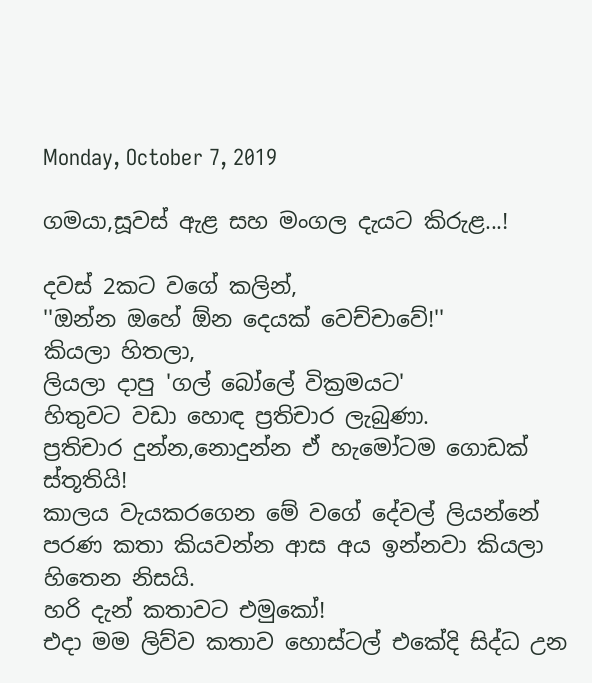Monday, October 7, 2019

ගමයා,සූවස් ඇළ සහ මංගල දැයට කිරුළ...!

දවස් 2කට වගේ කලින්,
''ඔන්න ඔහේ ඕන දෙයක් වෙච්චාවේ!''
කියලා හිතලා,
ලියලා දාපු 'ගල් බෝලේ වික්‍රමයට'
හිතුවට වඩා හොඳ ප්‍රතිචාර ලැබුණා.
ප්‍රතිචාර දුන්න,නොදුන්න ඒ හැමෝටම ගොඩක් ස්තූතියි!
කාලය වැයකරගෙන මේ වගේ දේවල් ලියන්නේ පරණ කතා කියවන්න ආස අය ඉන්නවා කියලා හිතෙන නිසයි.
හරි දැන් කතාවට එමුකෝ!
එදා මම ලිව්ව කතාව හොස්ටල් එකේදි සිද්ධ උන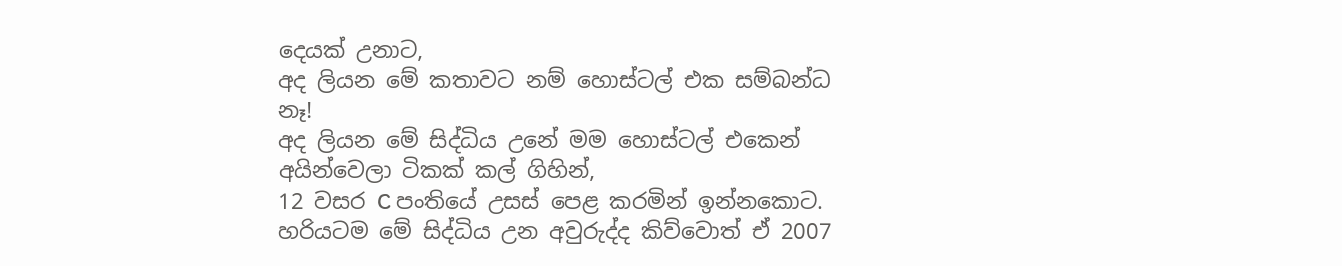දෙයක් උනාට,
අද ලියන මේ කතාවට නම් හොස්ටල් එක සම්බන්ධ නෑ!
අද ලියන මේ සිද්ධිය උනේ මම හොස්ටල් එකෙන් අයින්වෙලා ටිකක් කල් ගිහින්,
12 වසර C පංතියේ උසස් පෙළ කරමින් ඉන්නකොට.
හරියටම මේ සිද්ධිය උන අවුරුද්ද කිව්වොත් ඒ 2007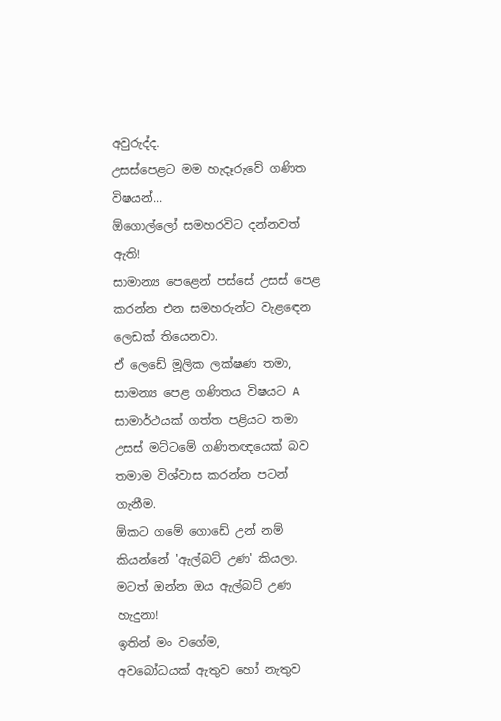අවුරුද්ද.
උසස්පෙළට මම හැදෑරුවේ ගණිත විෂයන්...
ඕගොල්ලෝ සමහරවිට දන්නවත් ඇති!
සාමාන්‍ය පෙළෙන් පස්සේ උසස් පෙළ කරන්න එන සමහරුන්ට වැළඳෙන ලෙඩක් තියෙනවා.
ඒ ලෙඩේ මූලික ලක්ෂණ තමා,
සාමන්‍ය පෙළ ගණිතය විෂයට A සාමාර්ථයක් ගත්ත පළියට තමා උසස් මට්ටමේ ගණිතඥයෙක් බව තමාම විශ්වාස කරන්න පටන් ගැනීම.
ඕකට ගමේ ගොඩේ උන් නම් කියන්නේ 'ඇල්බට් උණ' කියලා.
මටත් ඔන්න ඔය ඇල්බට් උණ හැදුනා!
ඉතින් මං වගේම,
අවබෝධයක් ඇතුව හෝ නැතුව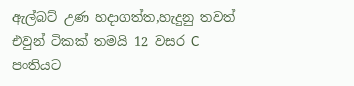ඇල්බට් උණ හදාගත්‍ත,හැදුනු තවත් එවුන් ටිකක් තමයි 12 වසර C පංතියට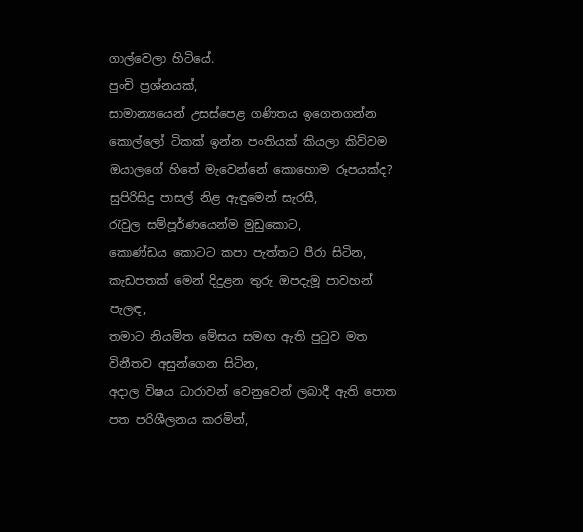ගාල්වෙලා හිටියේ.
පුංචි ප්‍රශ්නයක්,
සාමාන්‍යයෙන් උසස්පෙළ ගණිතය ඉගෙනගන්න කොල්ලෝ ටිකක් ඉන්න පංතියක් කියලා කිව්වම ඔයාලගේ හිතේ මැවෙන්නේ කොහොම රූපයක්ද?
සුපිරිසිදු පාසල් නිළ ඇඳුමෙන් සැරසී,
රැවුල සම්පූර්ණයෙන්ම මුඩුකොට,
කොණ්ඩය කොටට කපා පැත්තට පීරා සිටින,
කැඩපතක් මෙන් දිදුළන තුරු ඔපදැමූ පාවහන් පැලඳ,
තමාට නියමිත මේසය සමඟ ඇති පුටුව මත විනීතව අසුන්ගෙන සිටින,
අදාල විෂය ධාරාවන් වෙනුවෙන් ලබාදී ඇති පොත පත පරිශීලනය කරමින්,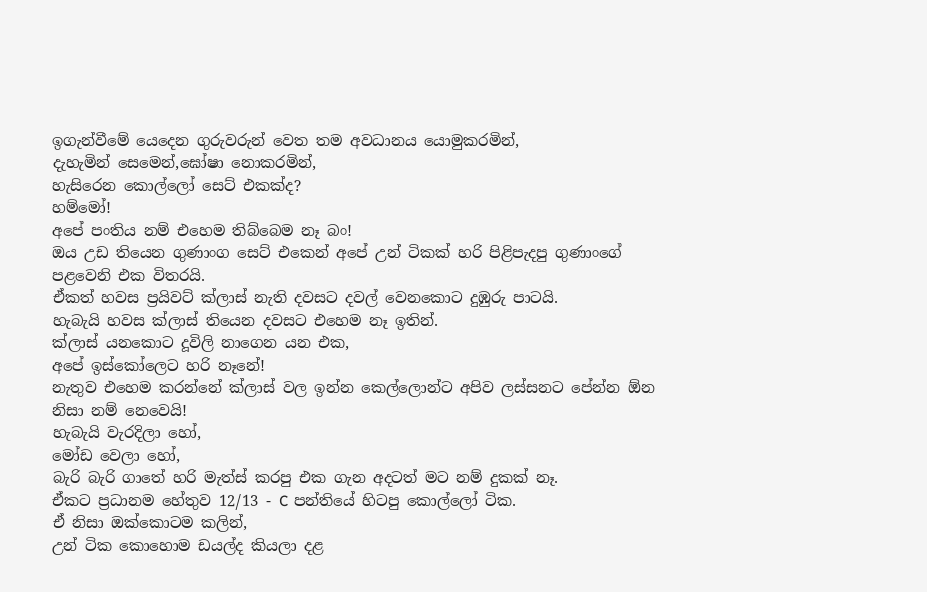ඉගැන්වීමේ යෙදෙන ගුරුවරුන් වෙත තම අවධානය යොමුකරමින්,
දැහැමින් සෙමෙන්,ඝෝෂා නොකරමින්,
හැසිරෙන කොල්ලෝ සෙට් එකක්ද?
හම්මෝ!
අපේ පංතිය නම් එහෙම තිබ්බෙම නෑ බං!
ඔය උඩ තියෙන ගුණාංග සෙට් එකෙන් අපේ උන් ටිකක් හරි පිළිපැදපු ගුණාංගේ පළවෙනි එක විතරයි.
ඒකත් හවස ප්‍රයිවට් ක්ලාස් නැති දවසට දවල් වෙනකොට දුඹුරු පාටයි.
හැබැයි හවස ක්ලාස් තියෙන දවසට එහෙම නෑ ඉතින්.
ක්ලාස් යනකොට දූවිලි නාගෙන යන එක,
අපේ ඉස්කෝලෙට හරි නෑනේ!
නැතුව එහෙම කරන්නේ ක්ලාස් වල ඉන්න කෙල්ලොන්ට අපිව ලස්සනට පේන්න ඕන නිසා නම් නෙවෙයි!
හැබැයි වැරදිලා හෝ,
මෝඩ වෙලා හෝ,
බැරි බැරි ගාතේ හරි මැත්ස් කරපු එක ගැන අදටත් මට නම් දුකක් නෑ.
ඒකට ප්‍රධානම හේතුව 12/13 - C පන්තියේ හිටපු කොල්ලෝ ටික.
ඒ නිසා ඔක්කොටම කලින්,
උන් ටික කොහොම ඩයල්ද කියලා දළ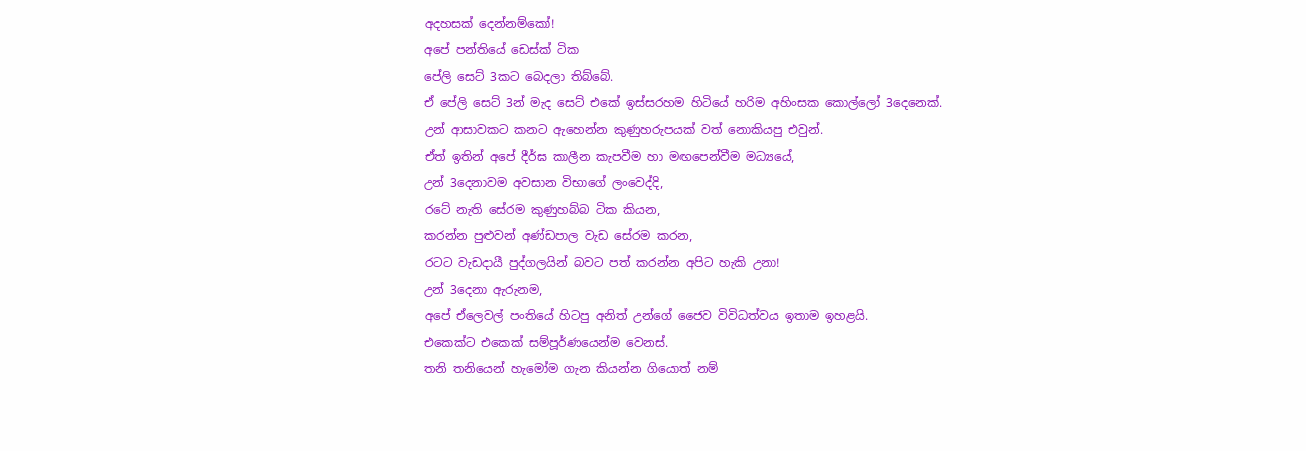අදහසක් දෙන්නම්කෝ!
අපේ පන්‍තියේ ඩෙස්ක් ටික
පේලි සෙට් 3කට බෙදලා තිබ්බේ.
ඒ පේලි සෙට් 3න් මැද සෙට් එකේ ඉස්සරහම හිටියේ හරිම අහිංසක කොල්ලෝ 3දෙනෙක්.
උන් ආසාවකට කනට ඇහෙන්න කුණුහරුපයක් වත් නොකියපු එවුන්.
ඒත් ඉතින් අපේ දීර්ඝ කාලීන කැපවීම හා මඟපෙන්වීම මධ්‍යයේ,
උන් 3දෙනාවම අවසාන විභාගේ ලංවෙද්දි,
රටේ නැති සේරම කුණුහබ්බ ටික කියන,
කරන්න පුළුවන් අණ්ඩපාල වැඩ සේරම කරන,
රටට වැඩදායී පුද්ගලයින් බවට පත් කරන්න අපිට හැකි උනා!
උන් 3දෙනා ඇරුනම,
අපේ ඒලෙවල් පංතියේ හිටපු අනිත් උන්ගේ ජෛව විවිධත්වය ඉතාම ඉහළයි.
එකෙක්ට එකෙක් සම්පූර්ණයෙන්ම වෙනස්.
තනි තනියෙන් හැමෝම ගැන කියන්න ගියොත් නම්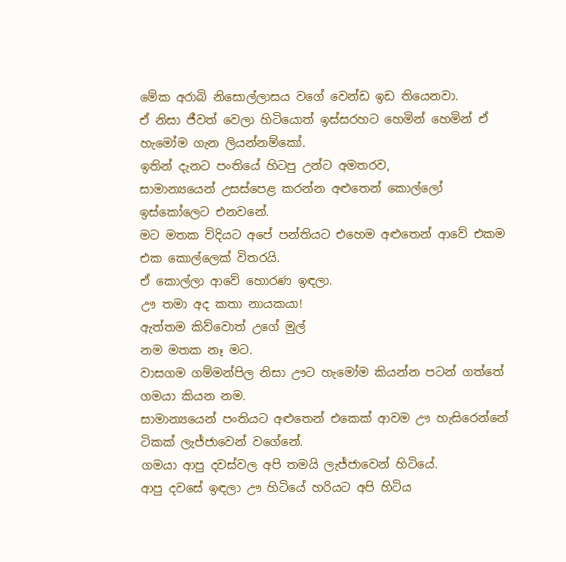මේක අරාබි නිසොල්ලාසය වගේ වෙන්ඩ ඉඩ තියෙනවා.
ඒ නිසා ජීවත් වෙලා හිටියොත් ඉස්සරහට හෙමින් හෙමින් ඒ හැමෝම ගැන ලියන්නම්කෝ.
ඉතින් දැනට පංතියේ හිටපු උන්ට අමතරව,
සාමාන්‍යයෙන් උසස්පෙළ කරන්න අළුතෙන් කොල්ලෝ ඉස්කෝලෙට එනවනේ.
මට මතක විදියට අපේ පන්තියට එහෙම අළුතෙන් ආවේ එකම එක කොල්ලෙක් විතරයි.
ඒ කොල්ලා ආවේ හොරණ ඉඳලා.
ඌ තමා අද කතා නායකයා!
ඇත්තම කිව්වොත් උගේ මුල්
නම මතක නෑ මට.
වාසගම ගම්මන්පිල නිසා ඌට හැමෝම කියන්න පටන් ගත්තේ ගමයා කියන නම.
සාමාන්‍යයෙන් පංතියට අළුතෙන් එකෙක් ආවම ඌ හැසිරෙන්නේ ටිකක් ලැජ්ජාවෙන් වගේනේ.
ගමයා ආපු දවස්වල අපි තමයි ලැජ්ජාවෙන් හිටියේ.
ආපු දවසේ ඉඳලා ඌ හිටියේ හරියට අපි හිටිය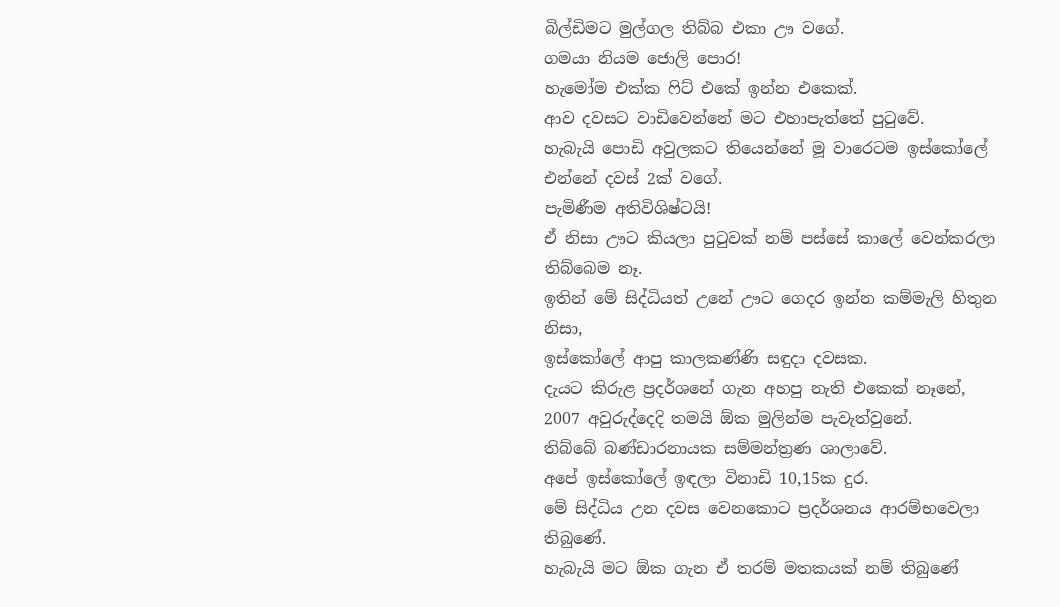බිල්ඩිමට මුල්ගල තිබ්බ එකා ඌ වගේ.
ගමයා නියම ජොලි පොර!
හැමෝම එක්ක ෆිට් එකේ ඉන්න එකෙක්.
ආව දවසට වාඩිවෙන්නේ මට එහාපැත්තේ පුටුවේ.
හැබැයි පොඩි අවුලකට තියෙන්නේ මූ වාරෙටම ඉස්කෝලේ එන්නේ දවස් 2ක් වගේ.
පැමිණීම අතිවිශිෂ්ටයි!
ඒ නිසා ඌට කියලා පුටුවක් නම් පස්සේ කාලේ වෙන්කරලා තිබ්බෙම නෑ.
ඉතින් මේ සිද්ධියත් උනේ ඌට ගෙදර ඉන්න කම්මැලි හිතුන නිසා,
ඉස්කෝලේ ආපු කාලකණ්ණි සඳුදා දවසක.
දැයට කිරුළ ප්‍රදර්ශනේ ගැන අහපු නැති එකෙක් නෑනේ,
2007 අවුරුද්දෙදි තමයි ඕක මුලින්ම පැවැත්වුනේ.
තිබ්බේ බණ්ඩාරනායක සම්මන්ත්‍රණ ශාලාවේ.
අපේ ඉස්කෝලේ ඉඳලා විනාඩි 10,15ක දුර.
මේ සිද්ධිය උන දවස වෙනකොට ප්‍රදර්ශනය ආරම්භවෙලා තිබුණේ.
හැබැයි මට ඕක ගැන ඒ තරම් මතකයක් නම් තිබුණේ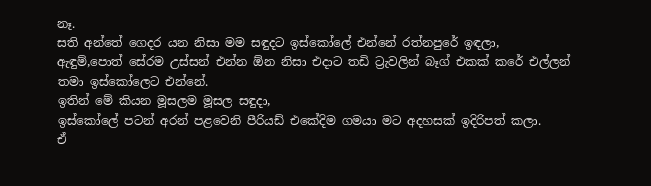නෑ.
සති අන්තේ ගෙදර යන නිසා මම සඳුදට ඉස්කෝලේ එන්නේ රත්නපුරේ ඉඳලා,
ඇඳුම්,පොත් සේරම උස්සන් එන්න ඕන නිසා එදාට තඩි ට්‍රැවලින් බෑග් එකක් කරේ එල්ලන් තමා ඉස්කෝලෙට එන්නේ.
ඉතින් මේ කියන මූසලම මූසල සඳුදා,
ඉස්කෝලේ පටන් අරන් පළවෙනි පීරියඩ් එකේදිම ගමයා මට අදහසක් ඉදිරිපත් කලා.
ඒ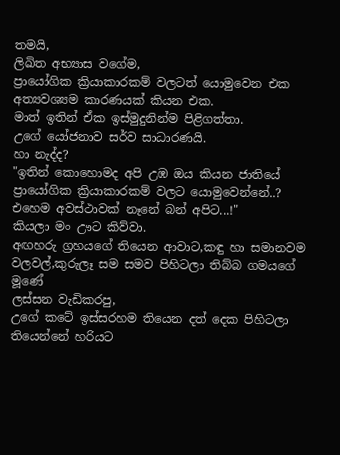තමයි,
ලිඛිත අභ්‍යාස වගේම,
ප්‍රායෝගික ක්‍රියාකාරකම් වලටත් යොමුවෙන එක අත්‍යවශ්‍යම කාරණයක් කියන එක.
මාත් ඉතින් ඒක ඉස්මුදුනින්ම පිළිගත්තා.
උගේ යෝජනාව සර්ව සාධාරණයි.
හා නැද්ද?
"ඉතින් කොහොමද අපි උඹ ඔය කියන ජාතියේ ප්‍රායෝගික ක්‍රියාකාරකම් වලට යොමුවෙන්නේ..?
එහෙම අවස්ථාවක් නෑනේ බන් අපිට...!"
කියලා මං ඌට කිව්වා.
අඟහරු ග්‍රහයගේ තියෙන ආවාට,කඳු හා සමානවම වලවල්,කුරුලෑ සම සමව පිහිටලා තිබ්බ ගමයගේ මූණේ
ලස්සන වැඩිකරපු,
උගේ කටේ ඉස්සරහම තියෙන දත් දෙක පිහිටලා තියෙන්නේ හරියට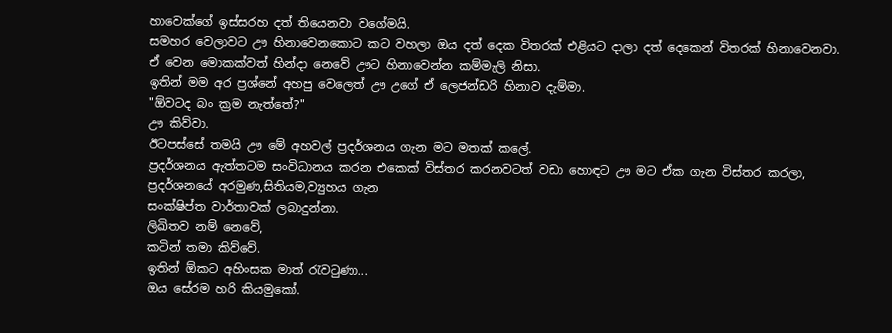හාවෙක්ගේ ඉස්සරහ දත් තියෙනවා වගේමයි.
සමහර වෙලාවට ඌ හිනාවෙනකොට කට වහලා ඔය දත් දෙක විතරක් එළියට දාලා දත් දෙකෙන් විතරක් හිනාවෙනවා.
ඒ වෙන මොකක්වත් හින්දා නෙවේ ඌට හිනාවෙන්න කම්මැලි නිසා.
ඉතින් මම අර ප්‍රශ්නේ අහපු වෙලෙත් ඌ උගේ ඒ ලෙජන්ඩරි හිනාව දැම්මා.
"ඕවටද බං ක්‍රම නැත්තේ?"
ඌ කිව්වා.
ඊටපස්සේ තමයි ඌ මේ අහවල් ප්‍රදර්ශනය ගැන මට මතක් කලේ.
ප්‍රදර්ශනය ඇත්තටම සංවිධානය කරන එකෙක් විස්තර කරනවටත් වඩා හොඳට ඌ මට ඒක ගැන විස්තර කරලා,
ප්‍රදර්ශනයේ අරමුණ,සිතියම,ව්‍යුහය ගැන
සංක්ෂිප්ත වාර්තාවක් ලබාදුන්නා.
ලිඛිතව නම් නෙවේ,
කටින් තමා කිව්වේ.
ඉතින් ඕකට අහිංසක මාත් රැවටුණා...
ඔය සේරම හරි කියමුකෝ.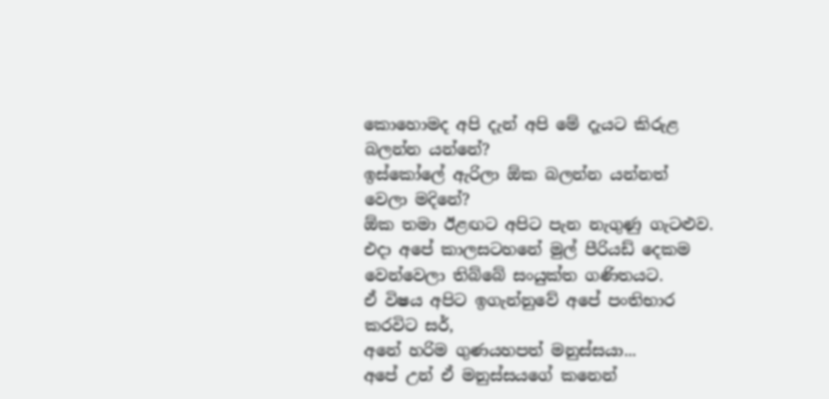කොහොමද අපි දැන් අපි මේ දැයට කිරුළ බලන්න යන්නේ?
ඉස්කෝලේ ඇරිලා ඕක බලන්න යන්නත් වෙලා මදිනේ?
ඕක තමා ඊළඟට අපිට පැන නැගුණු ගැටළුව.
එදා අපේ කාලසටහනේ මුල් පීරියඩ් දෙකම වෙන්වෙලා තිබ්බේ සංයුක්ත ගණිතයට.
ඒ විෂය අපිට ඉගැන්නුවේ අපේ පංතිභාර කරවිට සර්,
අනේ හරිම ගුණයහපත් මනුස්සයා...
අපේ උන් ඒ මනුස්සයගේ කනෙන්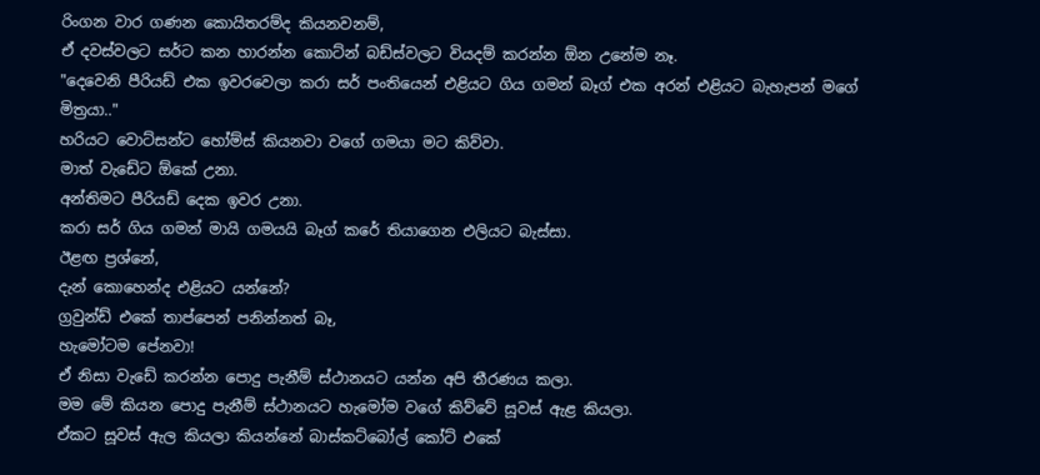රිංගන වාර ගණන කොයිතරම්ද කියනවනම්,
ඒ දවස්වලට සර්ට කන හාරන්න කොට්න් බඩ්ස්වලට වියදම් කරන්න ඕන උනේම නෑ.
"දෙවෙනි පීරියඩ් එක ඉවරවෙලා කරා සර් පංතියෙන් එළියට ගිය ගමන් බෑග් එක අරන් එළියට බැහැපන් මගේ මිත්‍රයා.."
හරියට වොට්සන්ට හෝම්ස් කියනවා වගේ ගමයා මට කිව්වා.
මාත් වැඩේට ඕකේ උනා.
අන්තිමට පීරියඩ් දෙක ඉවර උනා.
කරා සර් ගිය ගමන් මායි ගමයයි බෑග් කරේ තියාගෙන එලියට බැස්සා.
ඊළඟ ප්‍රශ්නේ,
දැන් කොහෙන්ද එළියට යන්නේ?
ග්‍රවුන්ඩ් එකේ තාප්පෙන් පනින්නත් බෑ,
හැමෝටම පේනවා!
ඒ නිසා වැඩේ කරන්න පොදු පැනීම් ස්ථානයට යන්න අපි තීරණය කලා.
මම මේ කියන පොදු පැනීම් ස්ථානයට හැමෝම වගේ කිව්වේ සූවස් ඇළ කියලා.
ඒකට සූවස් ඇල කියලා කියන්නේ බාස්කට්බෝල් කෝට් එකේ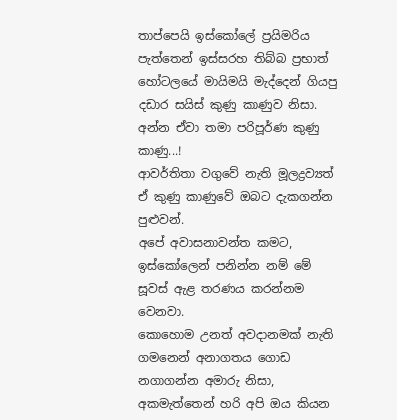තාප්පෙයි ඉස්කෝලේ ප්‍රයිමරිය පැත්තෙන් ඉස්සරහ තිබ්බ ප්‍රභාත් හෝටලයේ මායිමයි මැද්දෙන් ගියපු දඩාර සයිස් කුණු කාණුව නිසා.
අන්න ඒවා තමා පරිපූර්ණ කුණු කාණු...!
ආවර්තිතා වගුවේ නැති මූලද්‍රව්‍යත් ඒ කුණු කාණුවේ ඔබට දැකගන්න පුළුවන්.
අපේ අවාසනාවන්ත කමට,
ඉස්කෝලෙන් පනින්න නම් මේ සූවස් ඇළ තරණය කරන්නම වෙනවා.
කොහොම උනත් අවදානමක් නැති ගමනෙන් අනාගතය ගොඩ නගාගන්න අමාරු නිසා,
අකමැත්තෙන් හරි අපි ඔය කියන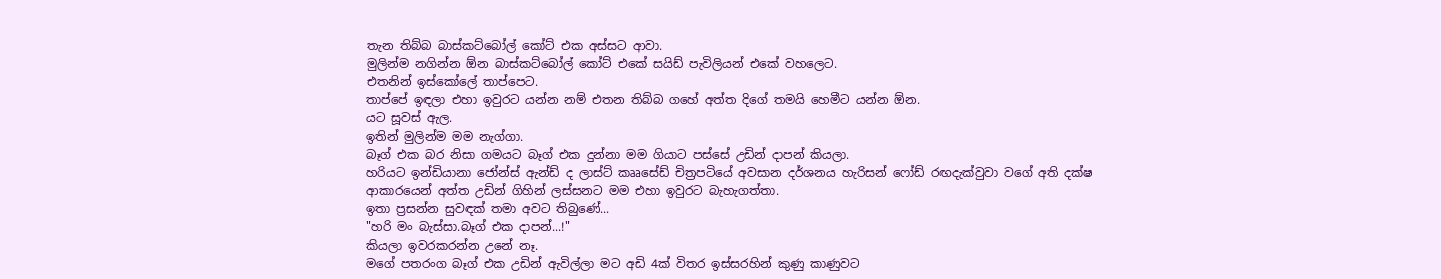තැන තිබ්බ බාස්කට්බෝල් කෝට් එක අස්සට ආවා.
මුලින්ම නගින්න ඕන බාස්කට්බෝල් කෝට් එකේ සයිඩ් පැවිලියන් එකේ වහලෙට.
එතනින් ඉස්කෝලේ තාප්පෙට.
තාප්පේ ඉඳලා එහා ඉවුරට යන්න නම් එතන තිබ්බ ගහේ අත්ත දිගේ තමයි හෙමීට යන්න ඕන.
යට සූවස් ඇල.
ඉතින් මුලින්ම මම නැග්ගා.
බෑග් එක බර නිසා ගමයට බෑග් එක දුන්නා මම ගියාට පස්සේ උඩින් දාපන් කියලා.
හරියට ඉන්ඩියානා ජෝන්ස් ඇන්ඩ් ද ලාස්ට් කෲසේඩ් චිත්‍රපටියේ අවසාන දර්ශනය හැරිසන් ෆෝඩ් රඟදැක්වුවා වගේ අති දක්ෂ ආකාරයෙන් අත්ත උඩින් ගිහින් ලස්සනට මම එහා ඉවුරට බැහැගත්තා.
ඉතා ප්‍රසන්න සුවඳක් තමා අවට තිබුණේ...
"හරි මං බැස්සා.බෑග් එක දාපන්...!"
කියලා ඉවරකරන්න උනේ නෑ.
මගේ පතරංග බෑග් එක උඩින් ඇවිල්ලා මට අඩි 4ක් විතර ඉස්සරහින් කුණු කාණුවට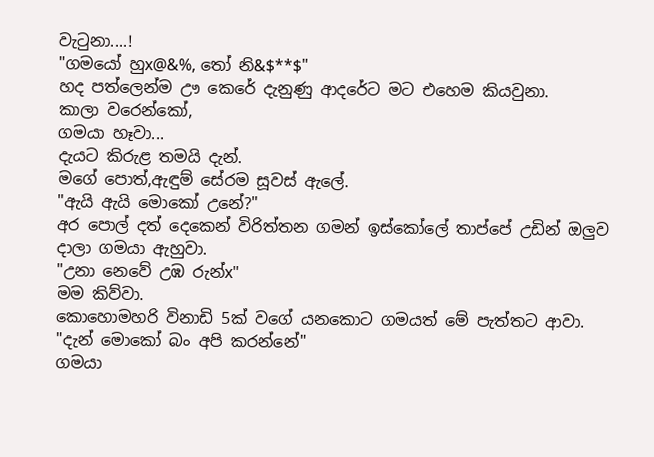වැටුනා....!
"ගමයෝ හුx@&%, තෝ නි&$**$"
හද පත්ලෙන්ම ඌ කෙරේ දැනුණු ආදරේට මට එහෙම කියවුනා.
කාලා වරෙන්කෝ,
ගමයා හෑවා...
දැයට කිරුළ තමයි දැන්.
මගේ පොත්,ඇඳුම් සේරම සූවස් ඇලේ.
"ඇයි ඇයි මොකෝ උනේ?"
අර පොල් දත් දෙකෙන් විරිත්තන ගමන් ඉස්කෝලේ තාප්පේ උඩින් ඔලුව දාලා ගමයා ඇහුවා.
"උනා නෙවේ උඹ රුන්x"
මම කිව්වා.
කොහොමහරි විනාඩි 5ක් වගේ යනකොට ගමයත් මේ පැත්තට ආවා.
"දැන් මොකෝ බං අපි කරන්නේ"
ගමයා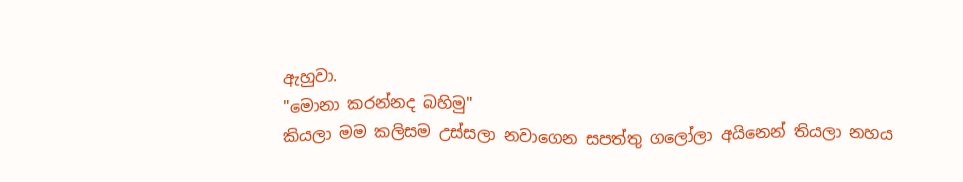ඇහුවා.
"මොනා කරන්නද බහිමු"
කියලා මම කලිසම උස්සලා නවාගෙන සපත්තු ගලෝලා අයිනෙන් තියලා නහය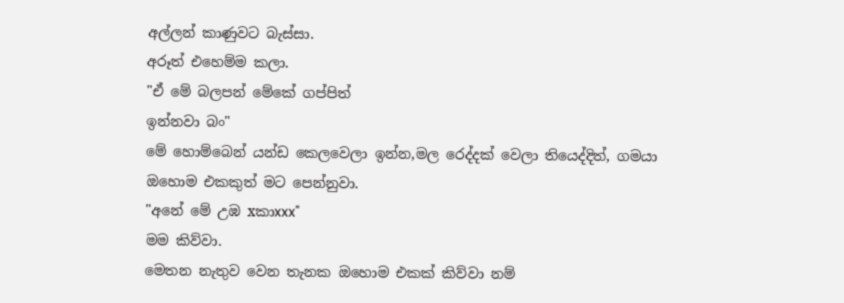අල්ලන් කාණුවට බැස්සා.
අරූත් එහෙම්ම කලා.
"ඒ මේ බලපන් මේකේ ගප්පිත්
ඉන්නවා බං"
මේ හොම්බෙන් යන්ඩ කෙලවෙලා ඉන්න,මල රෙද්දක් වෙලා තියෙද්දිත්, ගමයා ඔහොම එකකුත් මට පෙන්නුවා.
"අනේ මේ උඹ xකාxxx"
මම කිව්වා.
මෙතන නැතුව වෙන තැනක ඔහොම එකක් කිව්වා නම්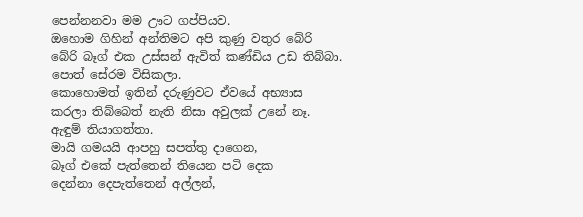පෙන්නනවා මම ඌට ගප්පියව.
ඔහොම ගිහින් අන්‍තිමට අපි කුණු වතුර බේරි බේරි බෑග් එක උස්සන් ඇවිත් කණ්ඩිය උඩ තිබ්බා.
පොත් සේරම විසිකලා.
කොහොමත් ඉතින් දරුණුවට ඒවයේ අභ්‍යාස කරලා තිබ්බෙත් නැති නිසා අවුලක් උනේ නෑ.
ඇඳුම් තියාගත්තා.
මායි ගමයයි ආපහු සපත්තු දාගෙන,
බෑග් එකේ පැත්තෙන් තියෙන පටි දෙක
දෙන්නා දෙපැත්තෙන් අල්ලන්,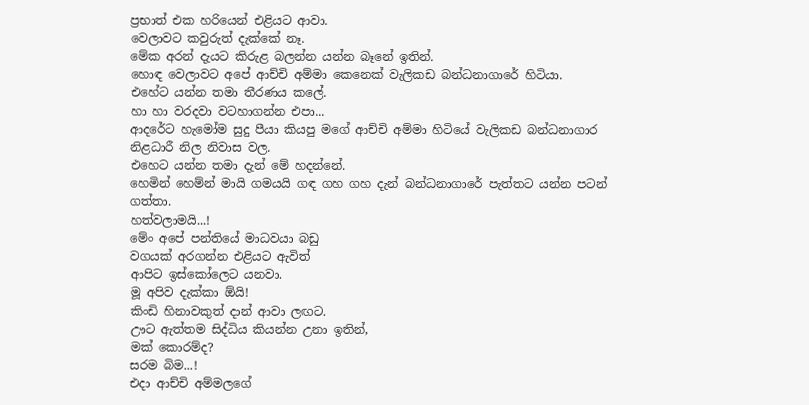ප්‍රභාත් එක හරියෙන් එළියට ආවා.
වෙලාවට කවුරුත් දැක්කේ නෑ.
මේක අරන් දැයට කිරුළ බලන්න යන්න බෑනේ ඉතින්.
හොඳ වෙලාවට අපේ ආච්චි අම්මා කෙනෙක් වැලිකඩ බන්ධනාගාරේ හිටියා.
එහේට යන්න තමා තීරණය කලේ.
හා හා වරදවා වටහාගන්න එපා...
ආදරේට හැමෝම සුදු පීයා කියපු මගේ ආච්චි අම්මා හිටියේ වැලිකඩ බන්ධනාගාර නිළධාරී නිල නිවාස වල.
එහෙට යන්න තමා දැන් මේ හදන්නේ.
හෙමින් හෙම්න් මායි ගමයයි ගඳ ගහ ගහ දැන් බන්ධනාගාරේ පැත්තට යන්න පටන් ගත්තා.
හත්වලාමයි...!
මේං අපේ පන්තියේ මාධවයා බඩු
වගයක් අරගන්න එළියට ඇවිත්
ආපිට ඉස්කෝලෙට යනවා.
මූ අපිව දැක්කා ඕයි!
කිංඩි හිනාවකුත් දාන් ආවා ලඟට.
ඌට ඇත්තම සිද්ධිය කියන්න උනා ඉතින්,
මක් කොරම්ද?
සරම බිම...!
එදා ආච්චි අම්මලගේ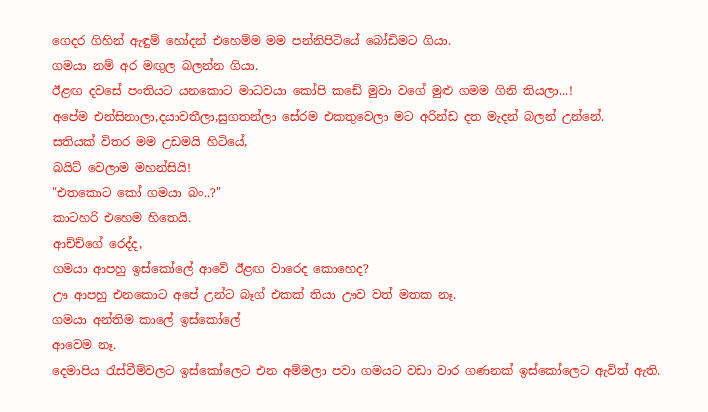ගෙදර ගිහින් ඇඳුම් හෝදන් එහෙම්ම මම පන්නිපිටියේ බෝඩිමට ගියා.
ගමයා නම් අර මඟුල බලන්න ගියා.
ඊළඟ දවසේ පංතියට යනකොට මාධවයා කෝපි කඩේ මුවා වගේ මුළු ගමම ගිනි තියලා...!
අපේම එන්සිනාලා,දයාවතීලා,සුගතන්ලා සේරම එකතුවෙලා මට අරින්ඩ දත මැදන් බලන් උන්නේ.
සතියක් විතර මම උඩමයි හිටියේ,
බයිට් වෙලාම මහන්සියි!
"එතකොට කෝ ගමයා බං..?"
කාටහරි එහෙම හිතෙයි.
ආච්ච්ගේ රෙද්ද,
ගමයා ආපහු ඉස්කෝලේ ආවේ ඊළඟ වාරෙද කොහෙද?
ඌ ආපහු එනකොට අපේ උන්ට බෑග් එකක් තියා ඌව වත් මතක නෑ.
ගමයා අන්තිම කාලේ ඉස්කෝලේ
ආවෙම නෑ.
දෙමාපිය රැස්වීම්වලට ඉස්කෝලෙට එන අම්මලා පවා ගමයට වඩා වාර ගණනක් ඉස්කෝලෙට ඇවිත් ඇති.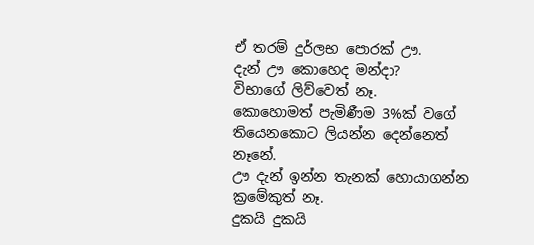ඒ තරම් දුර්ලභ පොරක් ඌ.
දැන් ඌ කොහෙද මන්දා?
විභාගේ ලිව්වෙත් නෑ.
කොහොමත් පැමිණීම 3%ක් වගේ තියෙනකොට ලියන්න දෙන්නෙත් නෑනේ.
ඌ දැන් ඉන්න තැනක් හොයාගන්න ක්‍රමේකුත් නෑ.
දුකයි දුකයි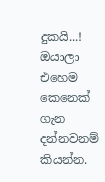දුකයි...!
ඔයාලා එහෙම කෙනෙක් ගැන දන්නවනම් කියන්න.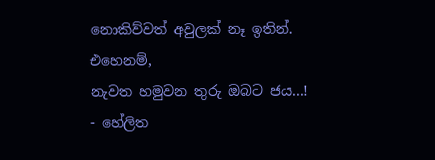නොකිව්වත් අවුලක් නෑ ඉතින්.
එහෙනම්,
නැවත හමුවන තුරු ඔබට ජය...!
- හේලිත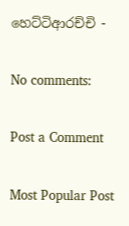හෙට්ටිආරච්චි -

No comments:

Post a Comment

Most Popular Post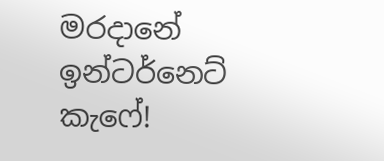මරදානේ ඉන්ටර්නෙට් කැෆේ!